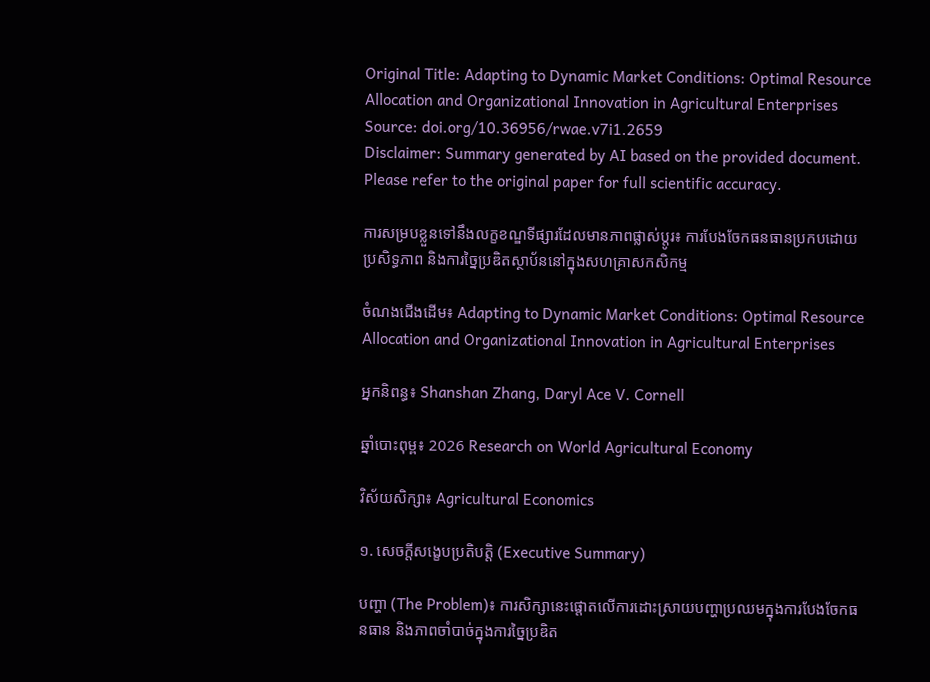Original Title: Adapting to Dynamic Market Conditions: Optimal Resource Allocation and Organizational Innovation in Agricultural Enterprises
Source: doi.org/10.36956/rwae.v7i1.2659
Disclaimer: Summary generated by AI based on the provided document. Please refer to the original paper for full scientific accuracy.

ការសម្របខ្លួនទៅនឹងលក្ខខណ្ឌទីផ្សារដែលមានភាពផ្លាស់ប្តូរ៖ ការបែងចែកធនធានប្រកបដោយប្រសិទ្ធភាព និងការច្នៃប្រឌិតស្ថាប័ននៅក្នុងសហគ្រាសកសិកម្ម

ចំណងជើងដើម៖ Adapting to Dynamic Market Conditions: Optimal Resource Allocation and Organizational Innovation in Agricultural Enterprises

អ្នកនិពន្ធ៖ Shanshan Zhang, Daryl Ace V. Cornell

ឆ្នាំបោះពុម្ព៖ 2026 Research on World Agricultural Economy

វិស័យសិក្សា៖ Agricultural Economics

១. សេចក្តីសង្ខេបប្រតិបត្តិ (Executive Summary)

បញ្ហា (The Problem)៖ ការសិក្សានេះផ្តោតលើការដោះស្រាយបញ្ហាប្រឈមក្នុងការបែងចែកធនធាន និងភាពចាំបាច់ក្នុងការច្នៃប្រឌិត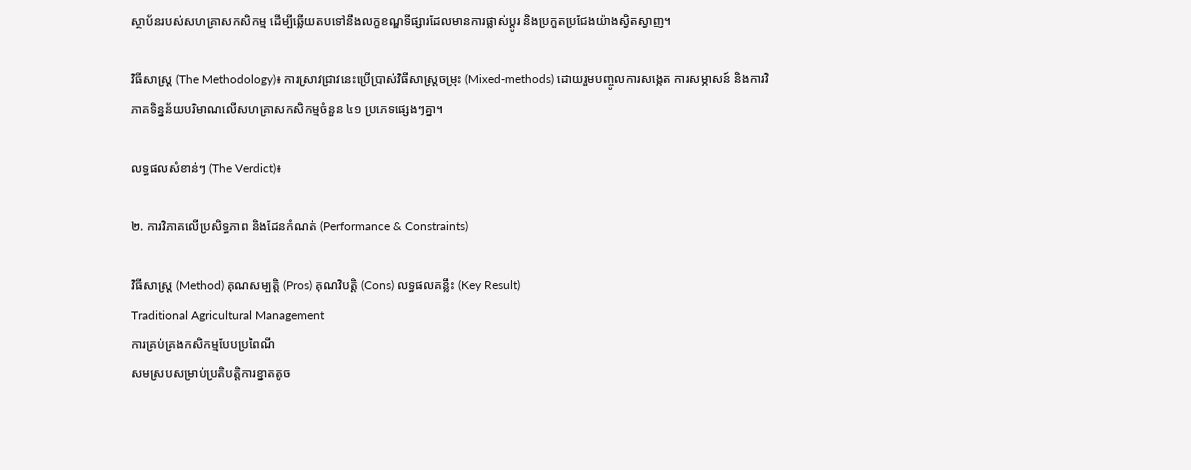ស្ថាប័នរបស់សហគ្រាសកសិកម្ម ដើម្បីឆ្លើយតបទៅនឹងលក្ខខណ្ឌទីផ្សារដែលមានការផ្លាស់ប្តូរ និងប្រកួតប្រជែងយ៉ាងស្វិតស្វាញ។

វិធីសាស្ត្រ (The Methodology)៖ ការស្រាវជ្រាវនេះប្រើប្រាស់វិធីសាស្ត្រចម្រុះ (Mixed-methods) ដោយរួមបញ្ចូលការសង្កេត ការសម្ភាសន៍ និងការវិភាគទិន្នន័យបរិមាណលើសហគ្រាសកសិកម្មចំនួន ៤១ ប្រភេទផ្សេងៗគ្នា។

លទ្ធផលសំខាន់ៗ (The Verdict)៖

២. ការវិភាគលើប្រសិទ្ធភាព និងដែនកំណត់ (Performance & Constraints)

វិធីសាស្ត្រ (Method) គុណសម្បត្តិ (Pros) គុណវិបត្តិ (Cons) លទ្ធផលគន្លឹះ (Key Result)
Traditional Agricultural Management
ការគ្រប់គ្រងកសិកម្មបែបប្រពៃណី
សមស្របសម្រាប់ប្រតិបត្តិការខ្នាតតូច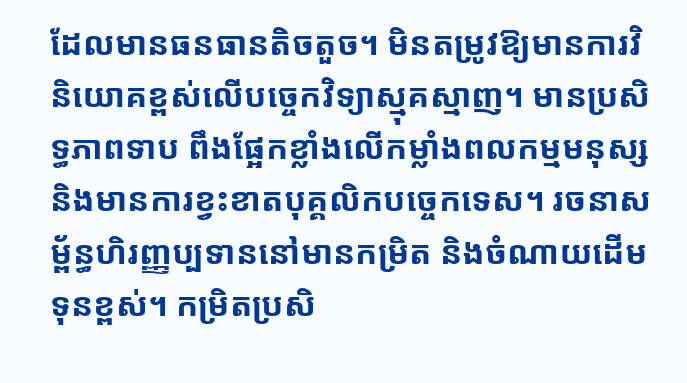ដែលមានធនធានតិចតួច។ មិនតម្រូវឱ្យមានការវិនិយោគខ្ពស់លើបច្ចេកវិទ្យាស្មុគស្មាញ។ មានប្រសិទ្ធភាពទាប ពឹងផ្អែកខ្លាំងលើកម្លាំងពលកម្មមនុស្ស និងមានការខ្វះខាតបុគ្គលិកបច្ចេកទេស។ រចនាសម្ព័ន្ធហិរញ្ញប្បទាននៅមានកម្រិត និងចំណាយដើមទុនខ្ពស់។ កម្រិតប្រសិ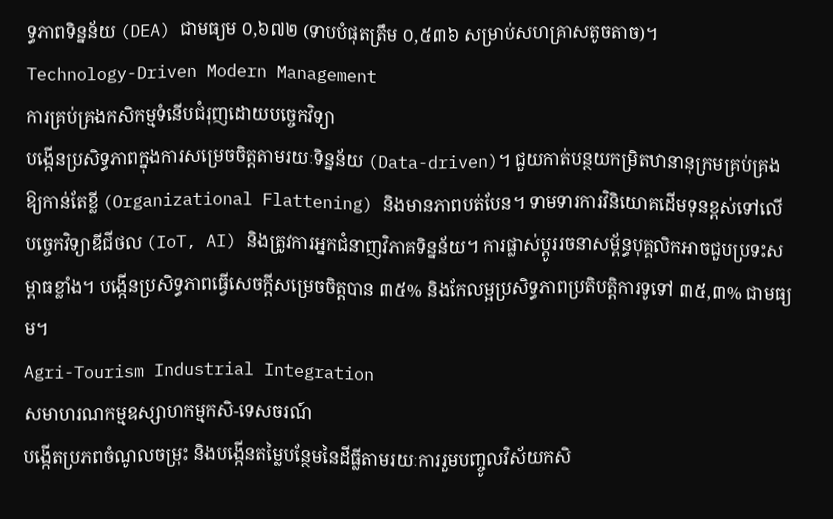ទ្ធភាពទិន្នន័យ (DEA) ជាមធ្យម ០,៦៧២ (ទាបបំផុតត្រឹម ០,៥៣៦ សម្រាប់សហគ្រាសតូចតាច)។
Technology-Driven Modern Management
ការគ្រប់គ្រងកសិកម្មទំនើបជំរុញដោយបច្ចេកវិទ្យា
បង្កើនប្រសិទ្ធភាពក្នុងការសម្រេចចិត្តតាមរយៈទិន្នន័យ (Data-driven)។ ជួយកាត់បន្ថយកម្រិតឋានានុក្រមគ្រប់គ្រងឱ្យកាន់តែខ្លី (Organizational Flattening) និងមានភាពបត់បែន។ ទាមទារការវិនិយោគដើមទុនខ្ពស់ទៅលើបច្ចេកវិទ្យាឌីជីថល (IoT, AI) និងត្រូវការអ្នកជំនាញវិភាគទិន្នន័យ។ ការផ្លាស់ប្តូររចនាសម្ព័ន្ធបុគ្គលិកអាចជួបប្រទះសម្ពាធខ្លាំង។ បង្កើនប្រសិទ្ធភាពធ្វើសេចក្តីសម្រេចចិត្តបាន ៣៥% និងកែលម្អប្រសិទ្ធភាពប្រតិបត្តិការទូទៅ ៣៥,៣% ជាមធ្យម។
Agri-Tourism Industrial Integration
សមាហរណកម្មឧស្សាហកម្មកសិ-ទេសចរណ៍
បង្កើតប្រភពចំណូលចម្រុះ និងបង្កើនតម្លៃបន្ថែមនៃដីធ្លីតាមរយៈការរួមបញ្ចូលវិស័យកសិ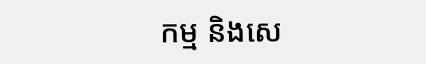កម្ម និងសេ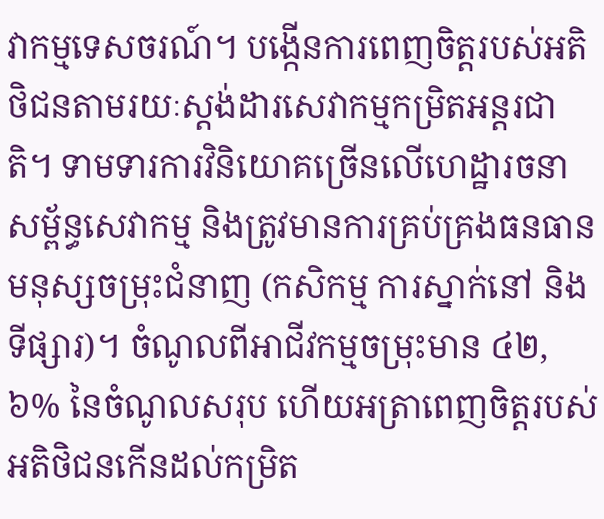វាកម្មទេសចរណ៍។ បង្កើនការពេញចិត្តរបស់អតិថិជនតាមរយៈស្តង់ដារសេវាកម្មកម្រិតអន្តរជាតិ។ ទាមទារការវិនិយោគច្រើនលើហេដ្ឋារចនាសម្ព័ន្ធសេវាកម្ម និងត្រូវមានការគ្រប់គ្រងធនធានមនុស្សចម្រុះជំនាញ (កសិកម្ម ការស្នាក់នៅ និងទីផ្សារ)។ ចំណូលពីអាជីវកម្មចម្រុះមាន ៤២,៦% នៃចំណូលសរុប ហើយអត្រាពេញចិត្តរបស់អតិថិជនកើនដល់កម្រិត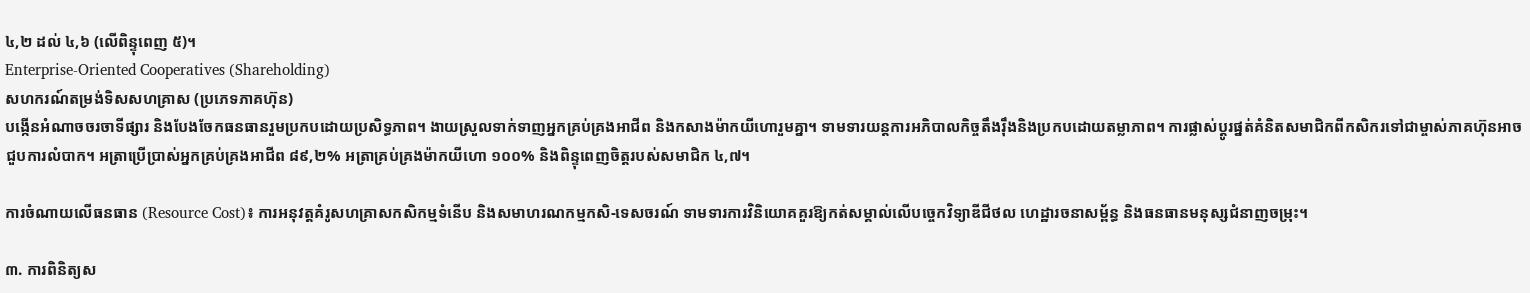៤,២ ដល់ ៤,៦ (លើពិន្ទុពេញ ៥)។
Enterprise-Oriented Cooperatives (Shareholding)
សហករណ៍តម្រង់ទិសសហគ្រាស (ប្រភេទភាគហ៊ុន)
បង្កើនអំណាចចរចាទីផ្សារ និងបែងចែកធនធានរួមប្រកបដោយប្រសិទ្ធភាព។ ងាយស្រួលទាក់ទាញអ្នកគ្រប់គ្រងអាជីព និងកសាងម៉ាកយីហោរួមគ្នា។ ទាមទារយន្តការអភិបាលកិច្ចតឹងរ៉ឹងនិងប្រកបដោយតម្លាភាព។ ការផ្លាស់ប្តូរផ្នត់គំនិតសមាជិកពីកសិករទៅជាម្ចាស់ភាគហ៊ុនអាចជួបការលំបាក។ អត្រាប្រើប្រាស់អ្នកគ្រប់គ្រងអាជីព ៨៩,២% អត្រាគ្រប់គ្រងម៉ាកយីហោ ១០០% និងពិន្ទុពេញចិត្តរបស់សមាជិក ៤,៧។

ការចំណាយលើធនធាន (Resource Cost)៖ ការអនុវត្តគំរូសហគ្រាសកសិកម្មទំនើប និងសមាហរណកម្មកសិ-ទេសចរណ៍ ទាមទារការវិនិយោគគួរឱ្យកត់សម្គាល់លើបច្ចេកវិទ្យាឌីជីថល ហេដ្ឋារចនាសម្ព័ន្ធ និងធនធានមនុស្សជំនាញចម្រុះ។

៣. ការពិនិត្យស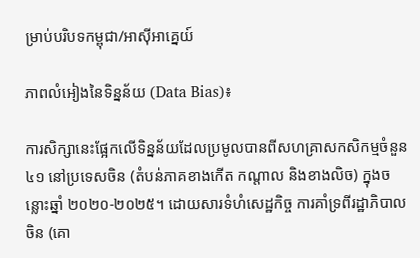ម្រាប់បរិបទកម្ពុជា/អាស៊ីអាគ្នេយ៍

ភាពលំអៀងនៃទិន្នន័យ (Data Bias)៖

ការសិក្សានេះផ្អែកលើទិន្នន័យដែលប្រមូលបានពីសហគ្រាសកសិកម្មចំនួន ៤១ នៅប្រទេសចិន (តំបន់ភាគខាងកើត កណ្តាល និងខាងលិច) ក្នុងចន្លោះឆ្នាំ ២០២០-២០២៥។ ដោយសារទំហំសេដ្ឋកិច្ច ការគាំទ្រពីរដ្ឋាភិបាលចិន (គោ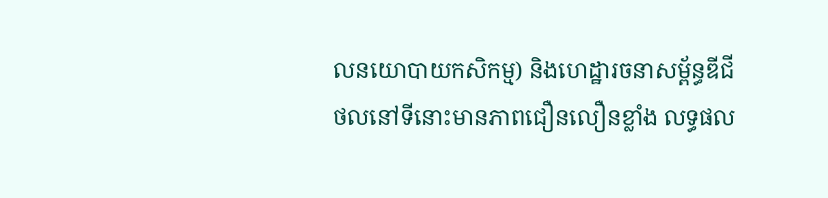លនយោបាយកសិកម្ម) និងហេដ្ឋារចនាសម្ព័ន្ធឌីជីថលនៅទីនោះមានភាពជឿនលឿនខ្លាំង លទ្ធផល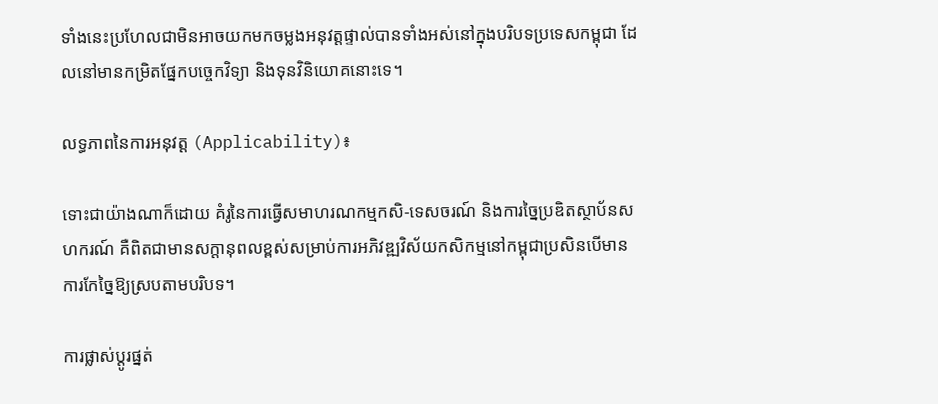ទាំងនេះប្រហែលជាមិនអាចយកមកចម្លងអនុវត្តផ្ទាល់បានទាំងអស់នៅក្នុងបរិបទប្រទេសកម្ពុជា ដែលនៅមានកម្រិតផ្នែកបច្ចេកវិទ្យា និងទុនវិនិយោគនោះទេ។

លទ្ធភាពនៃការអនុវត្ត (Applicability)៖

ទោះជាយ៉ាងណាក៏ដោយ គំរូនៃការធ្វើសមាហរណកម្មកសិ-ទេសចរណ៍ និងការច្នៃប្រឌិតស្ថាប័នសហករណ៍ គឺពិតជាមានសក្តានុពលខ្ពស់សម្រាប់ការអភិវឌ្ឍវិស័យកសិកម្មនៅកម្ពុជាប្រសិនបើមានការកែច្នៃឱ្យស្របតាមបរិបទ។

ការផ្លាស់ប្តូរផ្នត់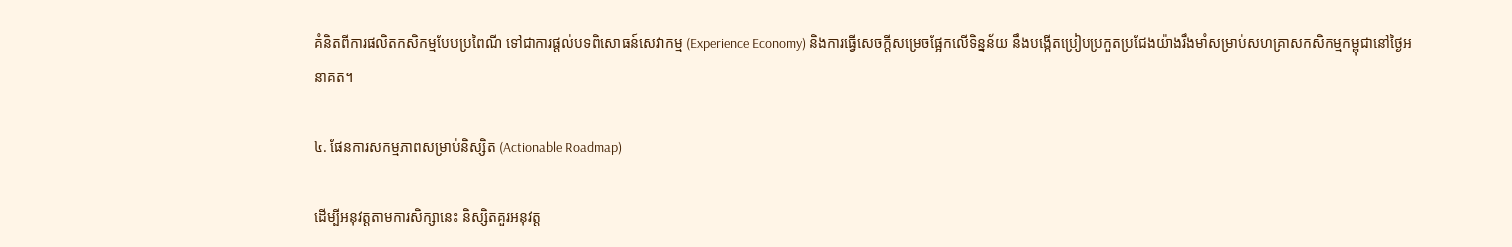គំនិតពីការផលិតកសិកម្មបែបប្រពៃណី ទៅជាការផ្តល់បទពិសោធន៍សេវាកម្ម (Experience Economy) និងការធ្វើសេចក្តីសម្រេចផ្អែកលើទិន្នន័យ នឹងបង្កើតប្រៀបប្រកួតប្រជែងយ៉ាងរឹងមាំសម្រាប់សហគ្រាសកសិកម្មកម្ពុជានៅថ្ងៃអនាគត។

៤. ផែនការសកម្មភាពសម្រាប់និស្សិត (Actionable Roadmap)

ដើម្បីអនុវត្តតាមការសិក្សានេះ និស្សិតគួរអនុវត្ត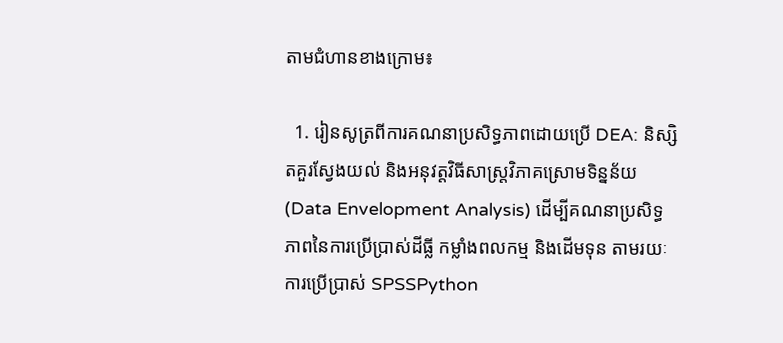តាមជំហានខាងក្រោម៖

  1. រៀនសូត្រពីការគណនាប្រសិទ្ធភាពដោយប្រើ DEA: និស្សិតគួរស្វែងយល់ និងអនុវត្តវិធីសាស្ត្រវិភាគស្រោមទិន្នន័យ (Data Envelopment Analysis) ដើម្បីគណនាប្រសិទ្ធភាពនៃការប្រើប្រាស់ដីធ្លី កម្លាំងពលកម្ម និងដើមទុន តាមរយៈការប្រើប្រាស់ SPSSPython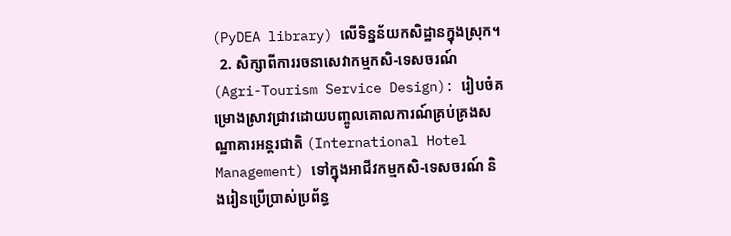(PyDEA library) លើទិន្នន័យកសិដ្ឋានក្នុងស្រុក។
  2. សិក្សាពីការរចនាសេវាកម្មកសិ-ទេសចរណ៍ (Agri-Tourism Service Design): រៀបចំគម្រោងស្រាវជ្រាវដោយបញ្ចូលគោលការណ៍គ្រប់គ្រងសណ្ឋាគារអន្តរជាតិ (International Hotel Management) ទៅក្នុងអាជីវកម្មកសិ-ទេសចរណ៍ និងរៀនប្រើប្រាស់ប្រព័ន្ធ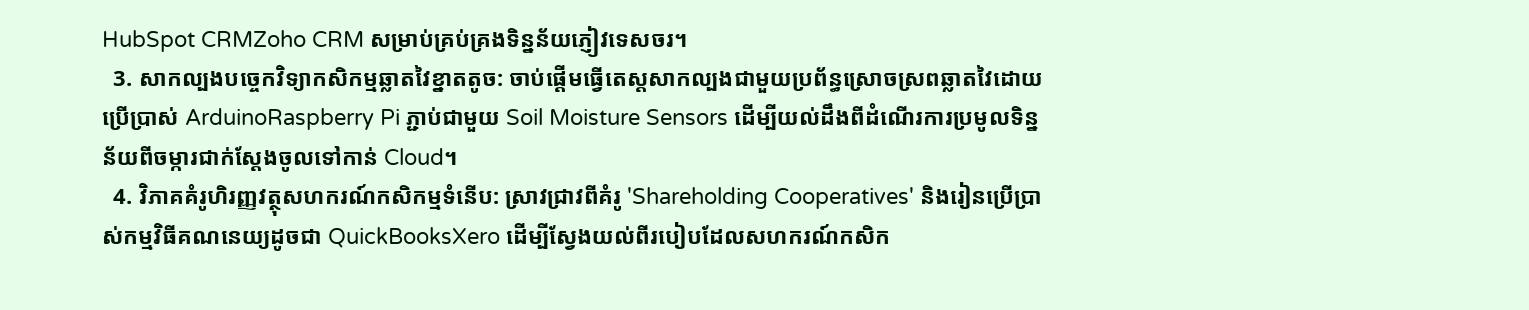HubSpot CRMZoho CRM សម្រាប់គ្រប់គ្រងទិន្នន័យភ្ញៀវទេសចរ។
  3. សាកល្បងបច្ចេកវិទ្យាកសិកម្មឆ្លាតវៃខ្នាតតូច: ចាប់ផ្តើមធ្វើតេស្តសាកល្បងជាមួយប្រព័ន្ធស្រោចស្រពឆ្លាតវៃដោយប្រើប្រាស់ ArduinoRaspberry Pi ភ្ជាប់ជាមួយ Soil Moisture Sensors ដើម្បីយល់ដឹងពីដំណើរការប្រមូលទិន្នន័យពីចម្ការជាក់ស្តែងចូលទៅកាន់ Cloud។
  4. វិភាគគំរូហិរញ្ញវត្ថុសហករណ៍កសិកម្មទំនើប: ស្រាវជ្រាវពីគំរូ 'Shareholding Cooperatives' និងរៀនប្រើប្រាស់កម្មវិធីគណនេយ្យដូចជា QuickBooksXero ដើម្បីស្វែងយល់ពីរបៀបដែលសហករណ៍កសិក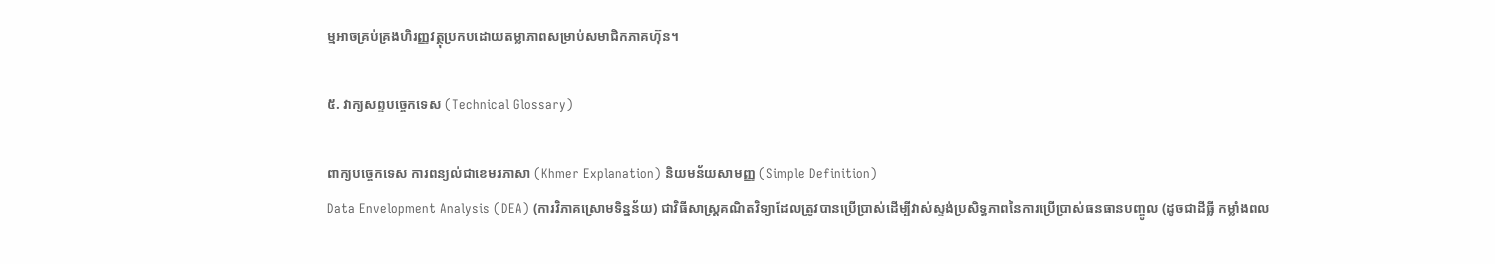ម្មអាចគ្រប់គ្រងហិរញ្ញវត្ថុប្រកបដោយតម្លាភាពសម្រាប់សមាជិកភាគហ៊ុន។

៥. វាក្យសព្ទបច្ចេកទេស (Technical Glossary)

ពាក្យបច្ចេកទេស ការពន្យល់ជាខេមរភាសា (Khmer Explanation) និយមន័យសាមញ្ញ (Simple Definition)
Data Envelopment Analysis (DEA) (ការវិភាគស្រោមទិន្នន័យ) ជាវិធីសាស្ត្រគណិតវិទ្យាដែលត្រូវបានប្រើប្រាស់ដើម្បីវាស់ស្ទង់ប្រសិទ្ធភាពនៃការប្រើប្រាស់ធនធានបញ្ចូល (ដូចជាដីធ្លី កម្លាំងពល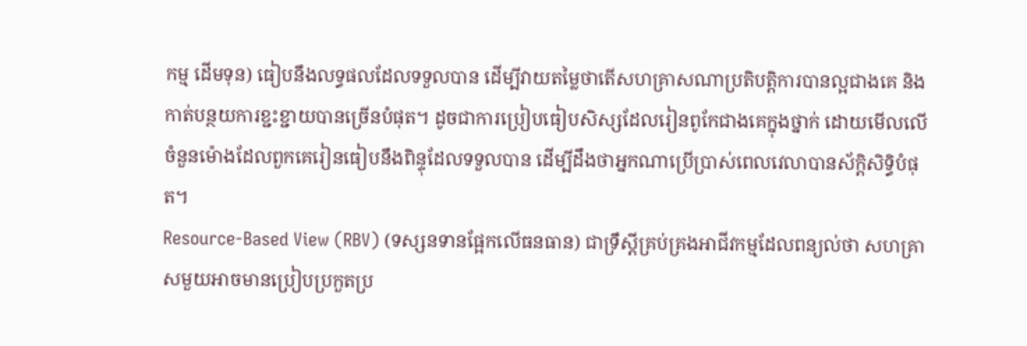កម្ម ដើមទុន) ធៀបនឹងលទ្ធផលដែលទទួលបាន ដើម្បីវាយតម្លៃថាតើសហគ្រាសណាប្រតិបត្តិការបានល្អជាងគេ និងកាត់បន្ថយការខ្ជះខ្ជាយបានច្រើនបំផុត។ ដូចជាការប្រៀបធៀបសិស្សដែលរៀនពូកែជាងគេក្នុងថ្នាក់ ដោយមើលលើចំនួនម៉ោងដែលពួកគេរៀនធៀបនឹងពិន្ទុដែលទទួលបាន ដើម្បីដឹងថាអ្នកណាប្រើប្រាស់ពេលវេលាបានស័ក្តិសិទ្ធិបំផុត។
Resource-Based View (RBV) (ទស្សនទានផ្អែកលើធនធាន) ជាទ្រឹស្តីគ្រប់គ្រងអាជីវកម្មដែលពន្យល់ថា សហគ្រាសមួយអាចមានប្រៀបប្រកួតប្រ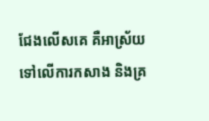ជែងលើសគេ គឺអាស្រ័យទៅលើការកសាង និងគ្រ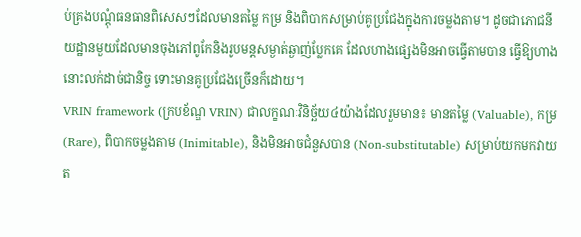ប់គ្រងបណ្តុំធនធានពិសេសៗដែលមានតម្លៃ កម្រ និងពិបាកសម្រាប់គូប្រជែងក្នុងការចម្លងតាម។ ដូចជាភោជនីយដ្ឋានមួយដែលមានចុងភៅពូកែនិងរូបមន្តសម្ងាត់ឆ្ងាញ់ប្លែកគេ ដែលហាងផ្សេងមិនអាចធ្វើតាមបាន ធ្វើឱ្យហាងនោះលក់ដាច់ជានិច្ច ទោះមានគូប្រជែងច្រើនក៏ដោយ។
VRIN framework (ក្របខ័ណ្ឌ VRIN) ជាលក្ខណៈវិនិច្ឆ័យ៤យ៉ាងដែលរួមមាន៖ មានតម្លៃ (Valuable), កម្រ (Rare), ពិបាកចម្លងតាម (Inimitable), និងមិនអាចជំនួសបាន (Non-substitutable) សម្រាប់យកមកវាយត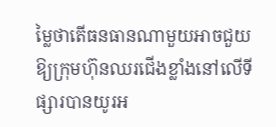ម្លៃថាតើធនធានណាមួយអាចជួយឱ្យក្រុមហ៊ុនឈរជើងខ្លាំងនៅលើទីផ្សារបានយូរអ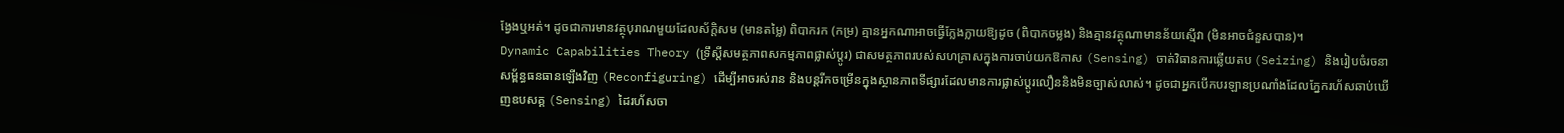ង្វែងឬអត់។ ដូចជាការមានវត្ថុបុរាណមួយដែលស័ក្តិសម (មានតម្លៃ) ពិបាករក (កម្រ) គ្មានអ្នកណាអាចធ្វើក្លែងក្លាយឱ្យដូច (ពិបាកចម្លង) និងគ្មានវត្ថុណាមានន័យស្មើវា (មិនអាចជំនួសបាន)។
Dynamic Capabilities Theory (ទ្រឹស្តីសមត្ថភាពសកម្មភាពផ្លាស់ប្តូរ) ជាសមត្ថភាពរបស់សហគ្រាសក្នុងការចាប់យកឱកាស (Sensing) ចាត់វិធានការឆ្លើយតប (Seizing) និងរៀបចំរចនាសម្ព័ន្ធធនធានឡើងវិញ (Reconfiguring) ដើម្បីអាចរស់រាន និងបន្តរីកចម្រើនក្នុងស្ថានភាពទីផ្សារដែលមានការផ្លាស់ប្តូរលឿននិងមិនច្បាស់លាស់។ ដូចជាអ្នកបើកបរឡានប្រណាំងដែលភ្នែករហ័សឆាប់ឃើញឧបសគ្គ (Sensing) ដៃរហ័សចា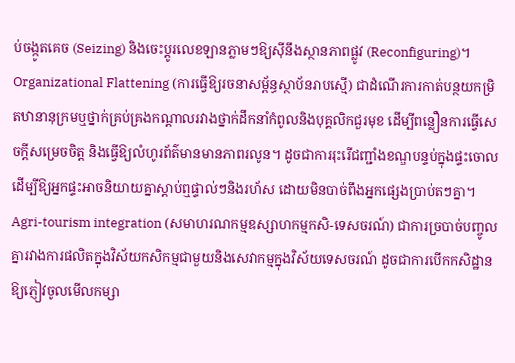ប់ចង្កូតគេច (Seizing) និងចេះប្តូរលេខឡានភ្លាមៗឱ្យស៊ីនឹងស្ថានភាពផ្លូវ (Reconfiguring)។
Organizational Flattening (ការធ្វើឱ្យរចនាសម្ព័ន្ធស្ថាប័នរាបស្មើ) ជាដំណើរការកាត់បន្ថយកម្រិតឋានានុក្រមឬថ្នាក់គ្រប់គ្រងកណ្តាលរវាងថ្នាក់ដឹកនាំកំពូលនិងបុគ្គលិកជួរមុខ ដើម្បីពន្លឿនការធ្វើសេចក្តីសម្រេចចិត្ត និងធ្វើឱ្យលំហូរព័ត៌មានមានភាពរលូន។ ដូចជាការរុះរើជញ្ជាំងខណ្ឌបន្ទប់ក្នុងផ្ទះចោល ដើម្បីឱ្យអ្នកផ្ទះអាចនិយាយគ្នាស្តាប់ឮផ្ទាល់ៗនិងរហ័ស ដោយមិនបាច់ពឹងអ្នកផ្សេងប្រាប់តៗគ្នា។
Agri-tourism integration (សមាហរណកម្មឧស្សាហកម្មកសិ-ទេសចរណ៍) ជាការច្របាច់បញ្ចូលគ្នារវាងការផលិតក្នុងវិស័យកសិកម្មជាមួយនិងសេវាកម្មក្នុងវិស័យទេសចរណ៍ ដូចជាការបើកកសិដ្ឋានឱ្យភ្ញៀវចូលមើលកម្សា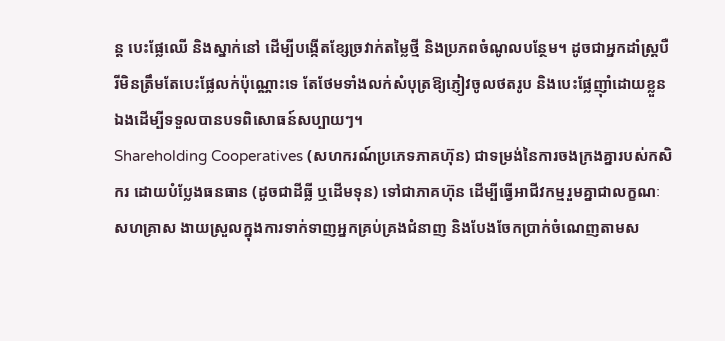ន្ត បេះផ្លែឈើ និងស្នាក់នៅ ដើម្បីបង្កើតខ្សែច្រវាក់តម្លៃថ្មី និងប្រភពចំណូលបន្ថែម។ ដូចជាអ្នកដាំស្ត្របឺរីមិនត្រឹមតែបេះផ្លែលក់ប៉ុណ្ណោះទេ តែថែមទាំងលក់សំបុត្រឱ្យភ្ញៀវចូលថតរូប និងបេះផ្លែញ៉ាំដោយខ្លួនឯងដើម្បីទទួលបានបទពិសោធន៍សប្បាយៗ។
Shareholding Cooperatives (សហករណ៍ប្រភេទភាគហ៊ុន) ជាទម្រង់នៃការចងក្រងគ្នារបស់កសិករ ដោយបំប្លែងធនធាន (ដូចជាដីធ្លី ឬដើមទុន) ទៅជាភាគហ៊ុន ដើម្បីធ្វើអាជីវកម្មរួមគ្នាជាលក្ខណៈសហគ្រាស ងាយស្រួលក្នុងការទាក់ទាញអ្នកគ្រប់គ្រងជំនាញ និងបែងចែកប្រាក់ចំណេញតាមស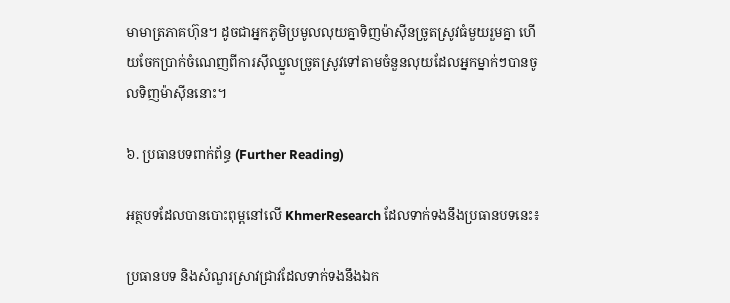មាមាត្រភាគហ៊ុន។ ដូចជាអ្នកភូមិប្រមូលលុយគ្នាទិញម៉ាស៊ីនច្រូតស្រូវធំមួយរួមគ្នា ហើយចែកប្រាក់ចំណេញពីការស៊ីឈ្នួលច្រូតស្រូវទៅតាមចំនួនលុយដែលអ្នកម្នាក់ៗបានចូលទិញម៉ាស៊ីននោះ។

៦. ប្រធានបទពាក់ព័ន្ធ (Further Reading)

អត្ថបទដែលបានបោះពុម្ពនៅលើ KhmerResearch ដែលទាក់ទងនឹងប្រធានបទនេះ៖

ប្រធានបទ និងសំណួរស្រាវជ្រាវដែលទាក់ទងនឹងឯក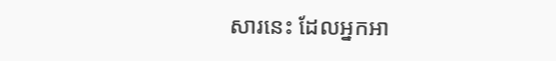សារនេះ ដែលអ្នកអា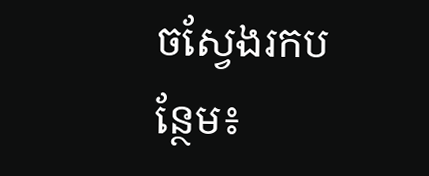ចស្វែងរកបន្ថែម៖